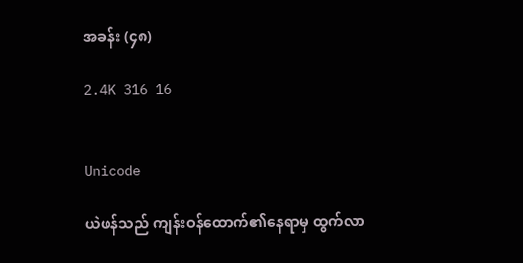အခန်း (၄၈)

2.4K 316 16


Unicode

ယဲဖန်သည် ကျန်းဝန်ထောက်၏နေရာမှ ထွက်လာ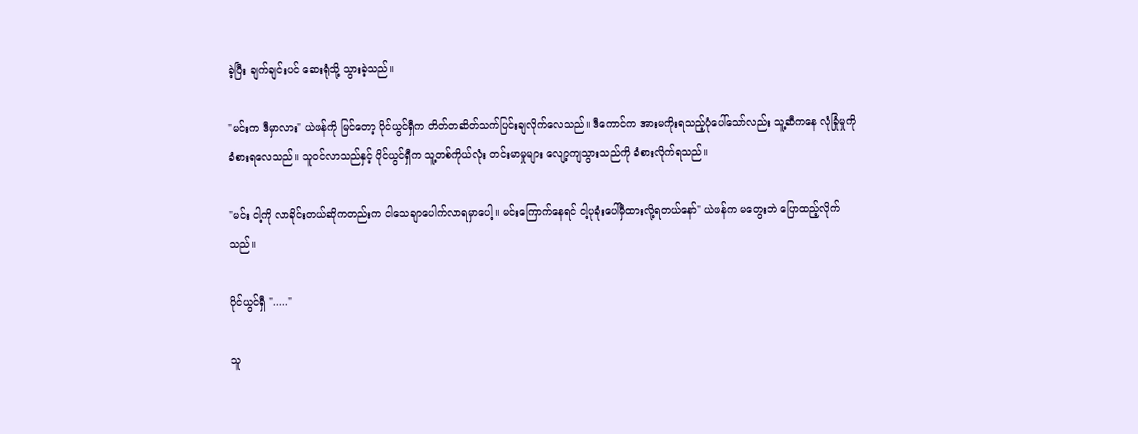ခဲ့ပြီး ချက်ချင်းပင် ဆေးရုံသို့ သွားခဲ့သည်။

"မင်းက ဒီမှာလား" ယဲဖန်ကို မြင်တော့ ပိုင်ယွင်ရှီက တိတ်တဆိတ်သက်ပြင်းချလိုက်လေသည်။ ဒီကောင်က အားမကိုးရသည့်ပုံပေါ်သော်လည်း သူ့ဆီကနေ လုံခြုံမှုကို ခံစားရလေသည်။ သူဝင်လာသည်နှင့် ပိုင်ယွင်ရှီက သူ့တစ်ကိုယ်လုံး တင်းမာမှုများ လျော့ကျသွားသည်ကို ခံစားလိုက်ရသည်။

"မင်း ငါ့ကို လာခိုင်းတယ်ဆိုကတည်းက ငါသေချာပေါက်လာရမှာပေါ့။ မင်းကြောက်နေရင် ငါ့ပုခုံးပေါ်မှီထားလို့ရတယ်နော်" ယဲဖန်က မတွေးဘဲ ပြောထည့်လိုက်သည်။

ပိုင်ယွင်ရှီ "....."

သူ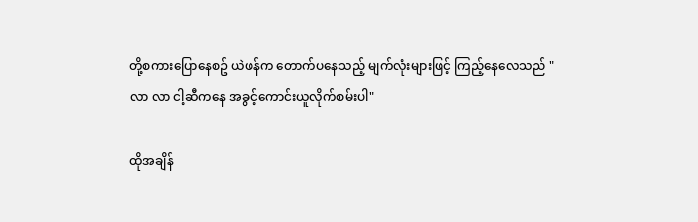တို့စကားပြောနေစဥ် ယဲဖန်က တောက်ပနေသည့် မျက်လုံးများဖြင့် ကြည့်နေလေသည် "လာ လာ ငါ့ဆီကနေ အခွင့်ကောင်းယူလိုက်စမ်းပါ"

ထိုအချိန်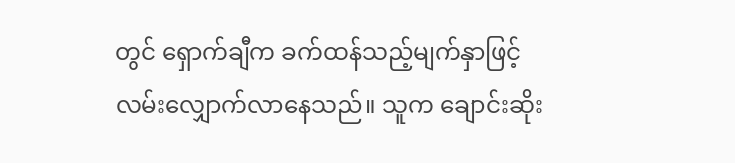တွင် ရှောက်ချီက ခက်ထန်သည့်မျက်နှာဖြင့် လမ်းလျှောက်လာနေသည်။ သူက ချောင်းဆိုး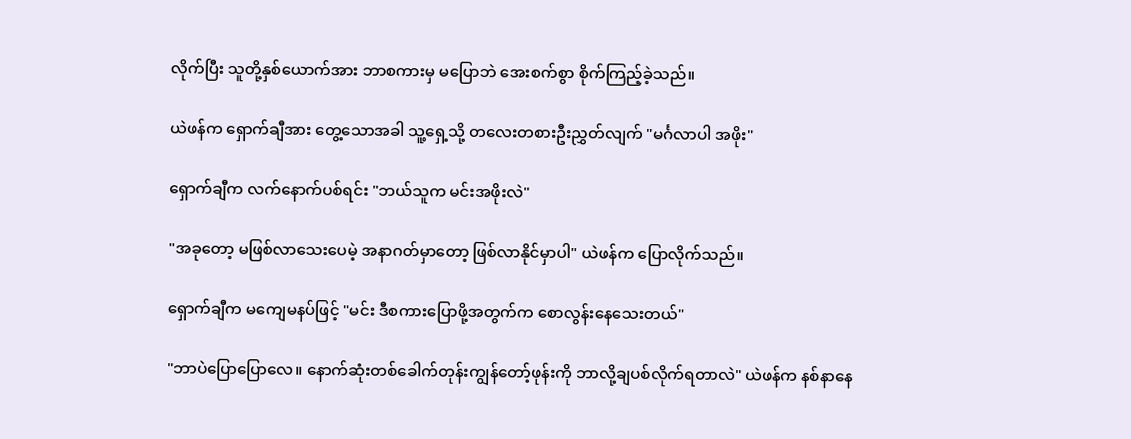လိုက်ပြီး သူတို့နှစ်ယောက်အား ဘာစကားမှ မပြောဘဲ အေးစက်စွာ စိုက်ကြည့်ခဲ့သည်။

ယဲဖန်က ရှောက်ချီအား တွေ့သောအခါ သူ့ရှေ့သို့ တလေးတစားဦးညွှတ်လျက် "မင်္ဂလာပါ အဖိုး"

ရှောက်ချီက လက်နောက်ပစ်ရင်း "ဘယ်သူက မင်းအဖိုးလဲ"

"အခုတော့ မဖြစ်လာသေးပေမဲ့ အနာဂတ်မှာတော့ ဖြစ်လာနိုင်မှာပါ" ယဲဖန်က ပြောလိုက်သည်။

ရှောက်ချီက မကျေမနပ်ဖြင့် "မင်း ဒီစကားပြောဖို့အတွက်က စောလွန်းနေသေးတယ်"

"ဘာပဲပြောပြောလေ။ နောက်ဆုံးတစ်ခေါက်တုန်းကျွန်တော့်ဖုန်းကို ဘာလို့ချပစ်လိုက်ရတာလဲ" ယဲဖန်က နစ်နာနေ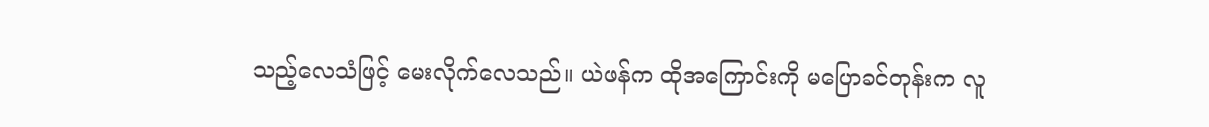သည့်လေသံဖြင့် မေးလိုက်လေသည်။ ယဲဖန်က ထိုအကြောင်းကို မပြောခင်တုန်းက လူ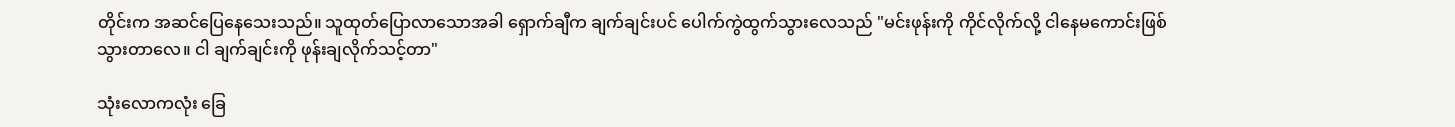တိုင်းက အဆင်ပြေနေသေးသည်။ သူထုတ်ပြောလာသောအခါ ရှောက်ချီက ချက်ချင်းပင် ပေါက်ကွဲထွက်သွားလေသည် "မင်းဖုန်းကို ကိုင်လိုက်လို့ ငါနေမကောင်းဖြစ်သွားတာလေ။ ငါ ချက်ချင်းကို ဖုန်းချလိုက်သင့်တာ"

သုံးလောကလုံး ခြေ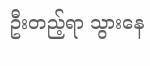ဦးတည့်ရာ သွားနေ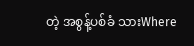တဲ့ အစွန့်ပစ်ခံ သားWhere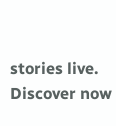stories live. Discover now